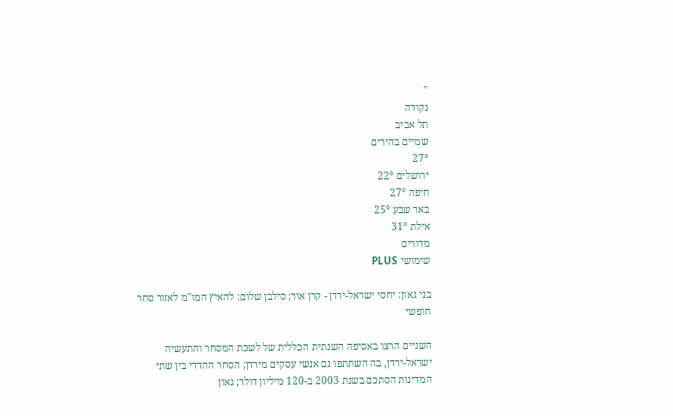''
נקודה
תל אביב
שמיים בהירים
27°
ירושלים 22°
חיפה 27°
באר שבע 25°
אילת 31°
מדורים
שימושי PLUS

בני גאון: יחסי ישראל-ירדן - קרן אור; סילבן שלום: להאיץ המו"מ לאזור סחר חופשי

השניים הרצו באסיפה השנתית הכללית של לשכת המסחר והתעשיה ישראל-ירדן, בה השתתפו גם אנשי עסקים מירדן; הסחר ההדדי בין שתי המדינות הסתכם בשנת 2003 ב-120 מיליון דולר; גאון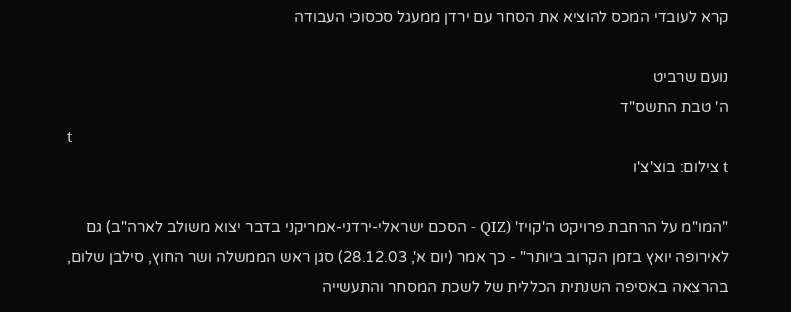קרא לעובדי המכס להוציא את הסחר עם ירדן ממעגל סכסוכי העבודה

נועם שרביט
ה' טבת התשס"ד
t
t צילום: בוצ'צ'ו

"המו"מ על הרחבת פרויקט ה'קויז' (QIZ - הסכם ישראלי-ירדני-אמריקני בדבר יצוא משולב לארה"ב) גם לאירופה יואץ בזמן הקרוב ביותר" - כך אמר (יום א', 28.12.03) סגן ראש הממשלה ושר החוץ, סילבן שלום, בהרצאה באסיפה השנתית הכללית של לשכת המסחר והתעשייה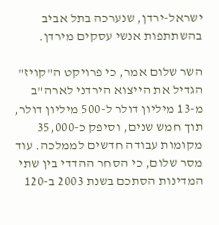ישראל-ירדן, שנערכה בתל אביב בהשתתפות אנשי עסקים מירדן.

השר שלום אמר, כי פרויקט ה"קויז" הגדיל את הייצוא הירדני לארה"ב מ-13 מיליון דולר ל-500 מיליון דולר, תוך חמש שנים, וסיפק כ-35,000 מקומות עבודה חדשים לממלכה. עוד מסר שלום, כי הסחר ההדדי בין שתי המדינות הסתכם בשנת 2003 ב-120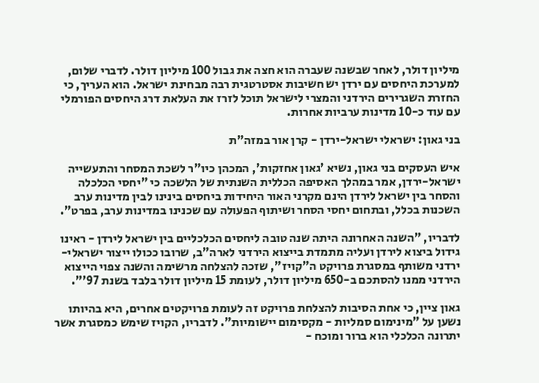מיליון דולר, לאחר שבשנה שעברה הוא חצה את גבול 100 מיליון דולר. לדברי שלום, למערכת היחסים עם ירדן יש חשיבות אסטרטגית רבה מבחינת ישראל. הוא העריך, כי החזרת השגרירים הירדני והמצרי לישראל תוכל לזרז את העלאת דרג היחסים הפורמלי עם עוד כ-10 מדינות ערביות אחרות.

בני גאון: ישראלי ישראל-ירדן - קרן אור במזה"ת

איש העסקים בני גאון, נשיא 'גאון אחזקות', המכהן כיו"ר לשכת המסחר והתעשייה ישראל-ירדן, אמר במהלך האסיפה הכללית השנתית של הלשכה כי "יחסי הכלכלה והסחר בין ישראל לירדן הינם מקרני האור היחידות ביחסים בינינו לבין מדינות ערב השכנות בכלל, ובתחום יחסי הסחר ושיתוף הפעולה עם שכנינו במדינות ערב, בפרט".

לדבריו, "השנה האחרונה היתה שנה טובה ליחסים הכלכליים בין ישראל לירדן - ראינו גידול ביצוא לירדן ועליה מתמדת בייצוא הירדני לארה"ב, שרובו ככולו ייצור ישראלי-ירדני משותף במסגרת פרויקט ה"קויז", שזכה להצלחה מרשימה והשנה צפוי הייצוא הירדני ממנו להסתכם ב-650 מיליון דולר, לעומת 15 מיליון דולר בלבד בשנת 97'".

גאון ציין, כי אחת הסיבות להצלחת פרויקט זה לעומת פרויקטים אחרים, היא בהיותו נשען על "מינימום סמליות - מקסימום יישומיות". לדבריו, הקויז שימש כמסגרת אשר יתרונה הכלכלי הוא ברור ומוכח -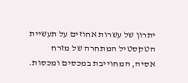יתרון של עשרות אחוזים על תעשיית הטקסטיל המתחרה של מזרח אסיה, המחוייבת במכסים ומכסות.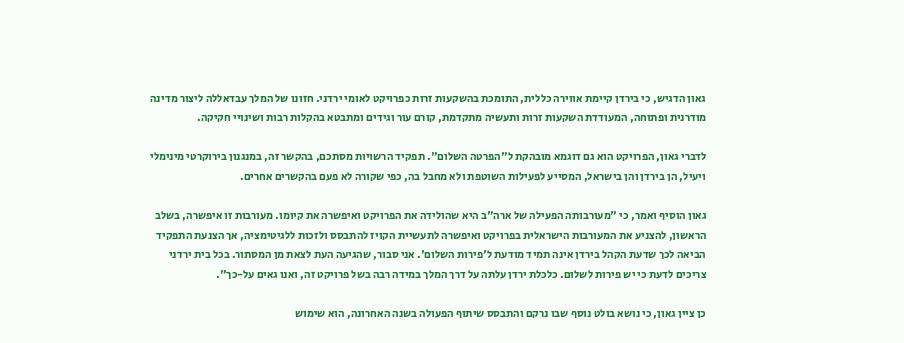גאון הדגיש, כי בירדן קיימת אווירה כללית, התומכת בהשקעות זרות כפרויקט לאומי ירדני. חזונו של המלך עבדאללה ליצור מדינה מודרנית ופתוחה, המעודדת השקעות זרות ותעשיה מתקדמת, קורם עור וגידים ומתבטא בהקלות רבות ושינויי חקיקה.

לדברי גאון, הפרויקט הוא גם דוגמא מובהקת ל"הפרטה השלום". תפקיד הרשויות מסתכם, בהקשר זה, במנגנון בירוקרטי מינימלי ויעיל, הן בירדן והן בישראל, המסייע לפעילות השוטפת ולא מחבל בה, כפי שקורה לא פעם בהקשרים אחרים.

גאון הוסיף ואמר, כי "מעורבותה הפעילה של ארה"ב היא שהולידה את הפרויקט ואיפשרה את קיומו. מעורבות זו איפשרה, בשלב הראשון, להצניע את המעורבות הישראלית בפרויקט ואיפשרה לתעשיית הקויז להתבסס ולזכות ללגיטימציה, אך הצנעת התפקיד הביאה לכך שדעת הקהל בירדן אינה תמיד מודעת ל'פירות השלום'. אני סבור, שהגיעה העת לצאת מן המסתור. בכל בית ירדני צריכים לדעת כי יש פירות לשלום. כלכלת ירדן עלתה על דרך המלך במידה רבה בשל פרויקט זה, ואנו גאים על-כך".

כן ציין גאון, כי נושא בולט נוסף שבו נרקם והתבסס שיתוף הפעולה בשנה האחרונה, הוא שימוש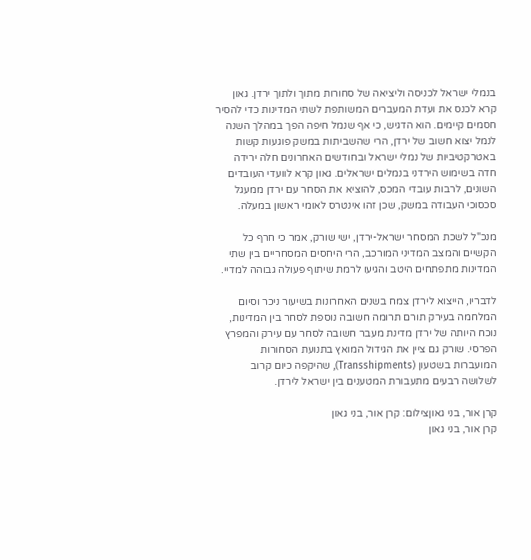בנמלי ישראל לכניסה וליציאה של סחורות מתוך ולתוך ירדן. גאון קרא לכנס את ועדת המעברים המשותפת לשתי המדינות כדי להסיר חסמים קיימים. הוא הדגיש, כי אף שנמל חיפה הפך במהלך השנה לנמל יצוא חשוב של ירדן, הרי שהשביתות במשק פוגעות קשות באטרקטיביות של נמלי ישראל ובחודשים האחרונים חלה ירידה חדה בשימוש הירדני בנמלים ישראלים. גאון קרא לוועדי העובדים השונים, לרבות עובדי המכס, להוציא את הסחר עם ירדן ממעגל סכסוכי העבודה במשק, שכן זהו אינטרס לאומי ראשון במעלה.

מנכ"ל לשכת המסחר ישראל-ירדן, ישי שורק, אמר כי חרף כל הקשיים והמצב המדיני המורכב, הרי היחסים המסחריים בין שתי המדינות מתפתחים היטב והגיעו לרמת שיתוף פעולה גבוהה למדיי.

לדבריו, הייצוא לירדן צמח בשנים האחרונות בשיעור ניכר וסיום המלחמה בעירק תורם תרומה חשובה נוספת לסחר בין המדינות, נוכח היותה של ירדן מדינת מעבר חשובה לסחר עם עירק והמפרץ הפרסי. שורק גם ציין את הגידול המואץ בתנועת הסחורות המועברות בשטעון (Transshipments), שהיקפה כיום קרוב לשלושה רבעים מתעבורת המטענים בין ישראל לירדן.

קרן אור, בני גאוןצילום: קרן אור, בני גאון
קרן אור, בני גאון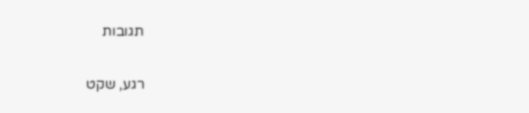תגובות

רגע, שקט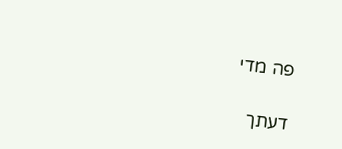פה מדי

דעתך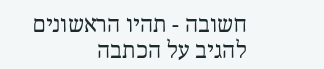חשובה - תהיו הראשונים להגיב על הכתבה